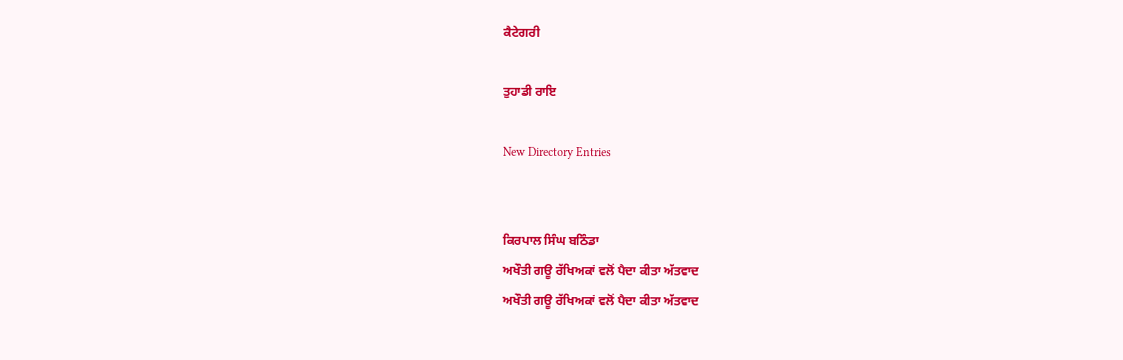ਕੈਟੇਗਰੀ

ਤੁਹਾਡੀ ਰਾਇ

New Directory Entries


ਕਿਰਪਾਲ ਸਿੰਘ ਬਠਿੰਡਾ
ਅਖੌਤੀ ਗਊ ਰੱਖਿਅਕਾਂ ਵਲੋਂ ਪੈਦਾ ਕੀਤਾ ਅੱਤਵਾਦ
ਅਖੌਤੀ ਗਊ ਰੱਖਿਅਕਾਂ ਵਲੋਂ ਪੈਦਾ ਕੀਤਾ ਅੱਤਵਾਦ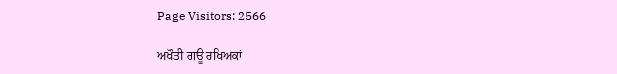Page Visitors: 2566

ਅਖੌਤੀ ਗਊ ਰਖਿਅਕਾਂ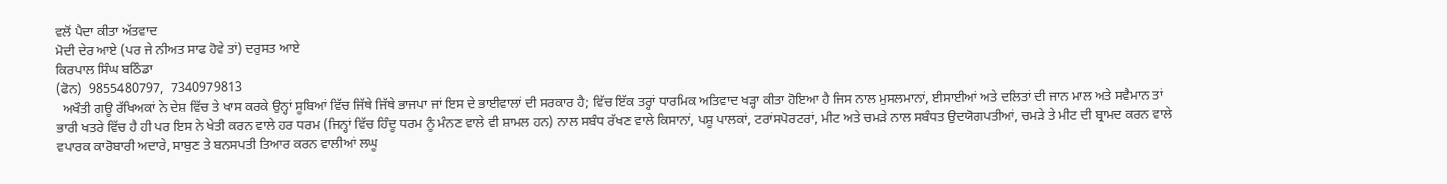ਵਲੋਂ ਪੈਦਾ ਕੀਤਾ ਅੱਤਵਾਦ
ਮੋਦੀ ਦੇਰ ਆਏ (ਪਰ ਜੇ ਨੀਅਤ ਸਾਫ ਹੋਵੇ ਤਾਂ) ਦਰੁਸਤ ਆਏ
ਕਿਰਪਾਲ ਸਿੰਘ ਬਠਿੰਡਾ
(ਫੋਨ)  9855480797,  7340979813
  ਅਖੌਤੀ ਗਊ ਰੱਖਿਅਕਾਂ ਨੇ ਦੇਸ਼ ਵਿੱਚ ਤੇ ਖਾਸ ਕਰਕੇ ਉਨ੍ਹਾਂ ਸੂਬਿਆਂ ਵਿੱਚ ਜਿੱਥੇ ਜਿੱਥੇ ਭਾਜਪਾ ਜਾਂ ਇਸ ਦੇ ਭਾਈਵਾਲਾਂ ਦੀ ਸਰਕਾਰ ਹੈ; ਵਿੱਚ ਇੱਕ ਤਰ੍ਹਾਂ ਧਾਰਮਿਕ ਅਤਿਵਾਦ ਖੜ੍ਹਾ ਕੀਤਾ ਹੋਇਆ ਹੈ ਜਿਸ ਨਾਲ ਮੁਸਲਮਾਨਾਂ, ਈਸਾਈਆਂ ਅਤੇ ਦਲਿਤਾਂ ਦੀ ਜਾਨ ਮਾਲ ਅਤੇ ਸਵੈਮਾਨ ਤਾਂ ਭਾਰੀ ਖਤਰੇ ਵਿੱਚ ਹੈ ਹੀ ਪਰ ਇਸ ਨੇ ਖੇਤੀ ਕਰਨ ਵਾਲੇ ਹਰ ਧਰਮ (ਜਿਨ੍ਹਾਂ ਵਿੱਚ ਹਿੰਦੂ ਧਰਮ ਨੂੰ ਮੰਨਣ ਵਾਲੇ ਵੀ ਸ਼ਾਮਲ ਹਨ) ਨਾਲ ਸਬੰਧ ਰੱਖਣ ਵਾਲੇ ਕਿਸਾਨਾਂ, ਪਸ਼ੂ ਪਾਲਕਾਂ, ਟਰਾਂਸਪੋਰਟਰਾਂ, ਮੀਟ ਅਤੇ ਚਮੜੇ ਨਾਲ ਸਬੰਧਤ ਉਦਯੋਗਪਤੀਆਂ, ਚਮੜੇ ਤੇ ਮੀਟ ਦੀ ਬ੍ਰਾਮਦ ਕਰਨ ਵਾਲੇ ਵਪਾਰਕ ਕਾਰੋਬਾਰੀ ਅਦਾਰੇ, ਸਾਬੁਣ ਤੇ ਬਨਸਪਤੀ ਤਿਆਰ ਕਰਨ ਵਾਲੀਆਂ ਲਘੂ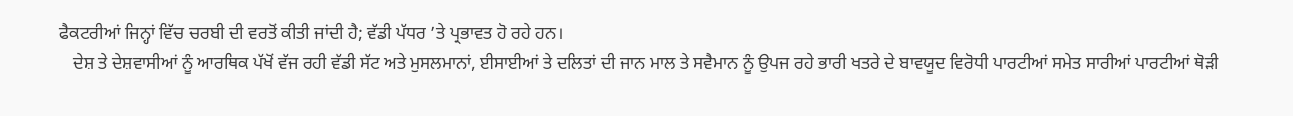ਫੈਕਟਰੀਆਂ ਜਿਨ੍ਹਾਂ ਵਿੱਚ ਚਰਬੀ ਦੀ ਵਰਤੋਂ ਕੀਤੀ ਜਾਂਦੀ ਹੈ; ਵੱਡੀ ਪੱਧਰ ’ਤੇ ਪ੍ਰਭਾਵਤ ਹੋ ਰਹੇ ਹਨ।
   ਦੇਸ਼ ਤੇ ਦੇਸ਼ਵਾਸੀਆਂ ਨੂੰ ਆਰਥਿਕ ਪੱਖੋਂ ਵੱਜ ਰਹੀ ਵੱਡੀ ਸੱਟ ਅਤੇ ਮੁਸਲਮਾਨਾਂ, ਈਸਾਈਆਂ ਤੇ ਦਲਿਤਾਂ ਦੀ ਜਾਨ ਮਾਲ ਤੇ ਸਵੈਮਾਨ ਨੂੰ ਉਪਜ ਰਹੇ ਭਾਰੀ ਖਤਰੇ ਦੇ ਬਾਵਯੂਦ ਵਿਰੋਧੀ ਪਾਰਟੀਆਂ ਸਮੇਤ ਸਾਰੀਆਂ ਪਾਰਟੀਆਂ ਥੋੜੀ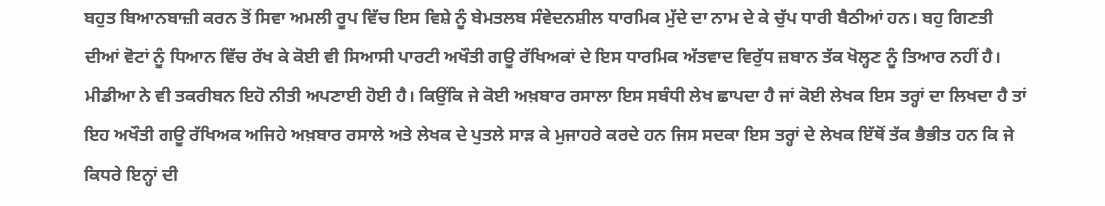ਬਹੁਤ ਬਿਆਨਬਾਜ਼ੀ ਕਰਨ ਤੋਂ ਸਿਵਾ ਅਮਲੀ ਰੂਪ ਵਿੱਚ ਇਸ ਵਿਸ਼ੇ ਨੂੰ ਬੇਮਤਲਬ ਸੰਵੇਦਨਸ਼ੀਲ ਧਾਰਮਿਕ ਮੁੱਦੇ ਦਾ ਨਾਮ ਦੇ ਕੇ ਚੁੱਪ ਧਾਰੀ ਬੈਠੀਆਂ ਹਨ। ਬਹੁ ਗਿਣਤੀ ਦੀਆਂ ਵੋਟਾਂ ਨੂੰ ਧਿਆਨ ਵਿੱਚ ਰੱਖ ਕੇ ਕੋਈ ਵੀ ਸਿਆਸੀ ਪਾਰਟੀ ਅਖੌਤੀ ਗਊ ਰੱਖਿਅਕਾਂ ਦੇ ਇਸ ਧਾਰਮਿਕ ਅੱਤਵਾਦ ਵਿਰੁੱਧ ਜ਼ਬਾਨ ਤੱਕ ਖੋਲ੍ਹਣ ਨੂੰ ਤਿਆਰ ਨਹੀਂ ਹੈ। ਮੀਡੀਆ ਨੇ ਵੀ ਤਕਰੀਬਨ ਇਹੋ ਨੀਤੀ ਅਪਣਾਈ ਹੋਈ ਹੈ। ਕਿਉਂਕਿ ਜੇ ਕੋਈ ਅਖ਼ਬਾਰ ਰਸਾਲਾ ਇਸ ਸਬੰਧੀ ਲੇਖ ਛਾਪਦਾ ਹੈ ਜਾਂ ਕੋਈ ਲੇਖਕ ਇਸ ਤਰ੍ਹਾਂ ਦਾ ਲਿਖਦਾ ਹੈ ਤਾਂ ਇਹ ਅਖੌਤੀ ਗਊ ਰੱਖਿਅਕ ਅਜਿਹੇ ਅਖ਼ਬਾਰ ਰਸਾਲੇ ਅਤੇ ਲੇਖਕ ਦੇ ਪੁਤਲੇ ਸਾੜ ਕੇ ਮੁਜਾਹਰੇ ਕਰਦੇ ਹਨ ਜਿਸ ਸਦਕਾ ਇਸ ਤਰ੍ਹਾਂ ਦੇ ਲੇਖਕ ਇੱਥੋਂ ਤੱਕ ਭੈਭੀਤ ਹਨ ਕਿ ਜੇ ਕਿਧਰੇ ਇਨ੍ਹਾਂ ਦੀ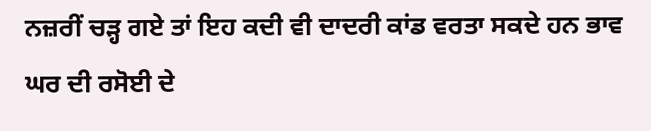ਨਜ਼ਰੀਂ ਚੜ੍ਹ ਗਏ ਤਾਂ ਇਹ ਕਦੀ ਵੀ ਦਾਦਰੀ ਕਾਂਡ ਵਰਤਾ ਸਕਦੇ ਹਨ ਭਾਵ ਘਰ ਦੀ ਰਸੋਈ ਦੇ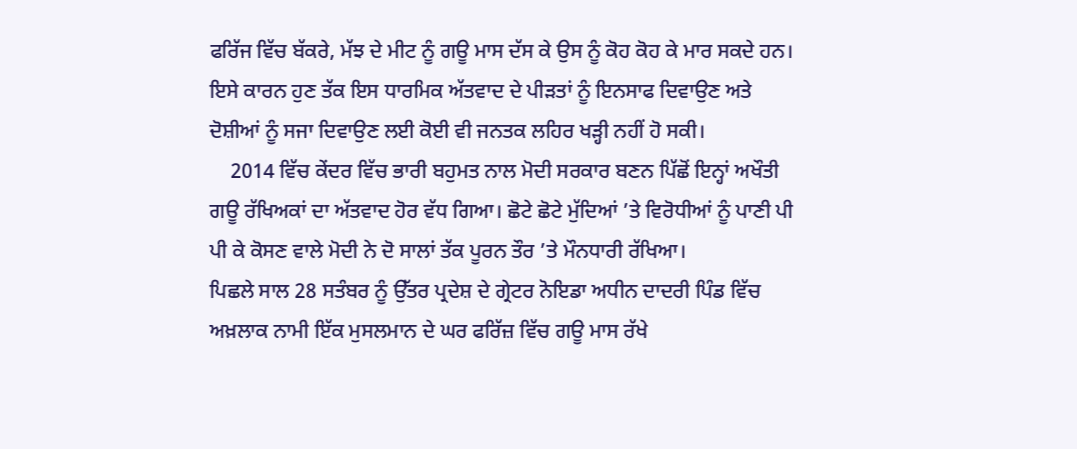ਫਰਿੱਜ ਵਿੱਚ ਬੱਕਰੇ, ਮੱਝ ਦੇ ਮੀਟ ਨੂੰ ਗਊ ਮਾਸ ਦੱਸ ਕੇ ਉਸ ਨੂੰ ਕੋਹ ਕੋਹ ਕੇ ਮਾਰ ਸਕਦੇ ਹਨ। ਇਸੇ ਕਾਰਨ ਹੁਣ ਤੱਕ ਇਸ ਧਾਰਮਿਕ ਅੱਤਵਾਦ ਦੇ ਪੀੜਤਾਂ ਨੂੰ ਇਨਸਾਫ ਦਿਵਾਉਣ ਅਤੇ ਦੋਸ਼ੀਆਂ ਨੂੰ ਸਜਾ ਦਿਵਾਉਣ ਲਈ ਕੋਈ ਵੀ ਜਨਤਕ ਲਹਿਰ ਖੜ੍ਹੀ ਨਹੀਂ ਹੋ ਸਕੀ।
    2014 ਵਿੱਚ ਕੇਂਦਰ ਵਿੱਚ ਭਾਰੀ ਬਹੁਮਤ ਨਾਲ ਮੋਦੀ ਸਰਕਾਰ ਬਣਨ ਪਿੱਛੋਂ ਇਨ੍ਹਾਂ ਅਖੌਤੀ ਗਊ ਰੱਖਿਅਕਾਂ ਦਾ ਅੱਤਵਾਦ ਹੋਰ ਵੱਧ ਗਿਆ। ਛੋਟੇ ਛੋਟੇ ਮੁੱਦਿਆਂ ’ਤੇ ਵਿਰੋਧੀਆਂ ਨੂੰ ਪਾਣੀ ਪੀ ਪੀ ਕੇ ਕੋਸਣ ਵਾਲੇ ਮੋਦੀ ਨੇ ਦੋ ਸਾਲਾਂ ਤੱਕ ਪੂਰਨ ਤੌਰ ’ਤੇ ਮੌਨਧਾਰੀ ਰੱਖਿਆ।
ਪਿਛਲੇ ਸਾਲ 28 ਸਤੰਬਰ ਨੂੰ ਉੱਤਰ ਪ੍ਰਦੇਸ਼ ਦੇ ਗ੍ਰੇਟਰ ਨੋਇਡਾ ਅਧੀਨ ਦਾਦਰੀ ਪਿੰਡ ਵਿੱਚ ਅਖ਼ਲਾਕ ਨਾਮੀ ਇੱਕ ਮੁਸਲਮਾਨ ਦੇ ਘਰ ਫਰਿੱਜ਼ ਵਿੱਚ ਗਊ ਮਾਸ ਰੱਖੇ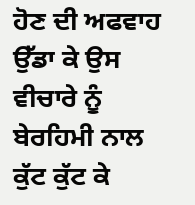ਹੋਣ ਦੀ ਅਫਵਾਹ ਉੱਡਾ ਕੇ ਉਸ ਵੀਚਾਰੇ ਨੂੰ ਬੇਰਹਿਮੀ ਨਾਲ ਕੁੱਟ ਕੁੱਟ ਕੇ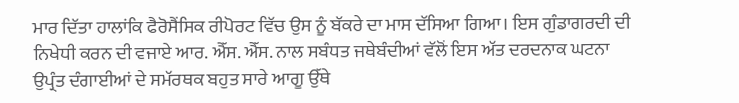ਮਾਰ ਦਿੱਤਾ ਹਾਲਾਂਕਿ ਫੈਰੋਸੈਂਸਿਕ ਰੀਪੋਰਟ ਵਿੱਚ ਉਸ ਨੂੰ ਬੱਕਰੇ ਦਾ ਮਾਸ ਦੱਸਿਆ ਗਿਆ। ਇਸ ਗੁੰਡਾਗਰਦੀ ਦੀ ਨਿਖੇਧੀ ਕਰਨ ਦੀ ਵਜਾਏ ਆਰ. ਐੱਸ. ਐੱਸ. ਨਾਲ ਸਬੰਧਤ ਜਥੇਬੰਦੀਆਂ ਵੱਲੋਂ ਇਸ ਅੱਤ ਦਰਦਨਾਕ ਘਟਨਾ ਉਪ੍ਰੰਤ ਦੰਗਾਈਆਂ ਦੇ ਸਮੱਰਥਕ ਬਹੁਤ ਸਾਰੇ ਆਗੂ ਉੱਥੇ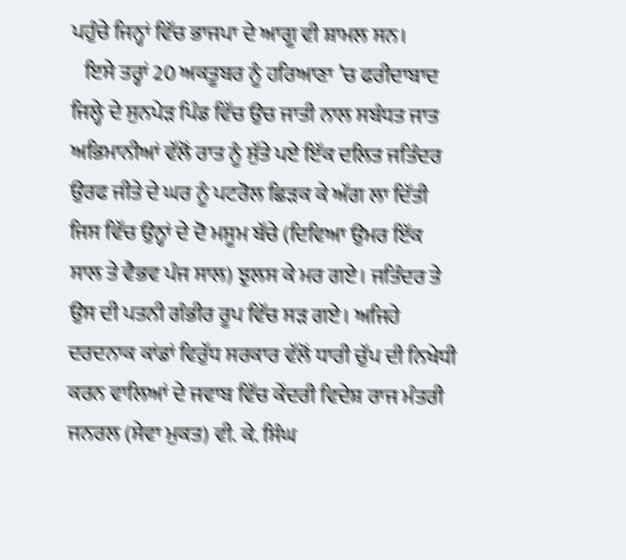ਪਹੁੰਚੇ ਜਿਨ੍ਹਾਂ ਵਿੱਚ ਭਾਜਪਾ ਦੇ ਆਗੂ ਵੀ ਸ਼ਾਮਲ ਸਨ।
   ਇਸੇ ਤਰ੍ਹਾਂ 20 ਅਕਤੂਬਰ ਨੂੰ ਹਰਿਆਣਾ ’ਚ ਫਰੀਦਾਬਾਦ ਜਿਲ੍ਹੇ ਦੇ ਸੁਨਪੇੜ ਪਿੰਡ ਵਿੱਚ ਉਚ ਜਾਤੀ ਨਾਲ ਸਬੰਧਤ ਜਾਤ ਅਭਿਮਾਨੀਆਂ ਵੱਲੋਂ ਰਾਤ ਨੂੰ ਸੁੱਤੇ ਪਏ ਇੱਕ ਦਲਿਤ ਜਤਿੰਦਰ ਉਰਫ ਜੀਤੇ ਦੇ ਘਰ ਨੂੰ ਪਟਰੋਲ ਛਿੜਕ ਕੇ ਅੱਗ ਲਾ ਦਿੱਤੀ ਜਿਸ ਵਿੱਚ ਉਨ੍ਹਾਂ ਦੇ ਦੋ ਮਸੂਮ ਬੱਚੇ (ਦਿਵਿਆ ਉਮਰ ਇੱਕ ਸਾਲ ਤੇ ਵੈਭਵ ਪੰਜ ਸਾਲ) ਝੁਲਸ ਕੇ ਮਰ ਗਏ। ਜਤਿੰਦਰ ਤੇ ਉਸ ਦੀ ਪਤਨੀ ਗੰਭੀਰ ਰੂਪ ਵਿੱਚ ਸੜ ਗਏ। ਅਜਿਹੇ ਦਰਦਨਾਕ ਕਾਂਡਾਂ ਵਿਰੁੱਧ ਸਰਕਾਰ ਵੱਲੋਂ ਧਾਰੀ ਚੁੱਪ ਦੀ ਨਿਖੇਧੀ ਕਰਨ ਵਾਲਿਆਂ ਦੇ ਜਵਾਬ ਵਿੱਚ ਕੇਂਦਰੀ ਵਿਦੇਸ਼ ਰਾਜ ਮੰਤਰੀ ਜਨਰਲ (ਸੇਵਾ ਮੁਕਤ) ਵੀ. ਕੇ. ਸਿੰਘ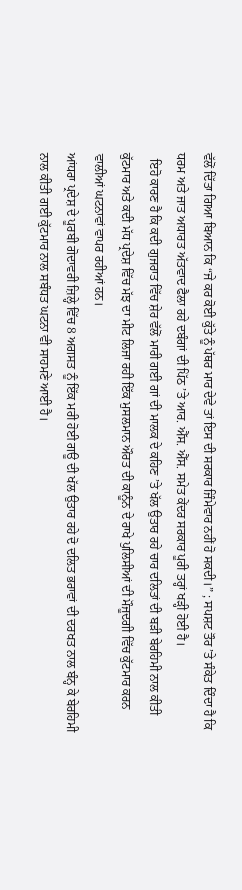ਵੱਲੋਂ ਦਿੱਤਾ ਗਿਆ ਬਿਆਨ ਕਿ “ਜੇ ਕਰ ਕੋਈ ਕੁੱਤੇ ਨੂੰ ਪੱਥਰ ਮਾਰ ਦੇਵੇ ਤਾਂ ਇਸ ਦੀ ਸਰਕਾਰ ਜਿੰਮੇਵਾਰ ਨਹੀਂ ਹੋ ਸਕਦੀ।” ; ਸਪਸ਼ਟ ਤੌਰ ’ਤੇ ਸੰਕੇਤ ਦਿੰਦਾ ਹੈ ਕਿ ਧਰਮ ਅਤੇ ਜਾਤ ਅਧਾਰਤ ਅੱਤਵਾਦ ਫੈਲਾ ਰਹੇ ਦਬੰਗਾਂ ਦੀ ਪਿੱਠ ’ਤੇ ਆਰ. ਐੱਸ. ਐੱਸ. ਸਮੇਤ ਕੇਂਦਰ ਸਰਕਾਰ ਪੂਰੀ ਤਰ੍ਹਾਂ ਖੜ੍ਹੀ ਹੋਈ ਹੈ।
  ਇਹੋ ਕਾਰਣ ਹੈ ਕਿ ਕਦੀ ਗੁਜਰਾਤ ਵਿੱਚ ਸ਼ੇਰ ਵੱਲੋਂ ਮਾਰੀ ਗਈ ਗਾਂ ਦੀ ਮਾਲਕ ਦੇ ਕਹਿਣ ’ਤੇ ਖੱਲ ਉਤਾਰ ਰਹੇ ਚਾਰ ਦਲਿਤਾਂ ਦੀ ਬੜੀ ਬੇਰਹਿਮੀ ਨਾਲ ਕੀਤੀ ਕੁੱਟਮਾਰ ਅਤੇ ਕਦੀ ਮੱਧ ਪ੍ਰਦੇਸ਼ ਵਿੱਚ ਮੱਝ ਦਾ ਮੀਟ ਲਿਜਾ ਰਹੀ ਇੱਕ ਮੁਸਲਮਾਨ ਔਰਤ ਦੀ ਕਾਨੂੰਨ ਦੇ ਰਾਖੇ ਪੁਲਿਸੀਆਂ ਦੀ ਮੌਜੂਦਗੀ ਵਿੱਚ ਕੁੱਟਮਾਰ ਕਰਨ ਵਾਲੀਆਂ ਘਟਨਾਵਾਂ ਵਾਪਰ ਰਹੀਆਂ ਹਨ।
ਆਂਧਰਾ ਪ੍ਰਦੇਸ਼ ਦੇ ਪੂਰਬੀ ਗੋਦਾਵਰੀ ਜ਼ਿਲ੍ਹੇ ਵਿੱਚ 8 ਅਗਸਤ ਨੂੰ ਇੱਕ ਮਰੀ ਹੋਈ ਗਊ ਦੀ ਖੱਲ ਉਤਾਰ ਰਹੇ ਦੋ ਦਲਿਤ ਭਰਾਵਾਂ ਦੀ ਦਰਖਤ ਨਾਲ ਬੰਨ੍ਹ ਕੇ ਬੇਰਹਿਮੀ ਨਾਲ ਕੀਤੀ ਗਈ ਕੁੱਟਮਾਰ ਨਾਲ ਸਬੰਧਤ ਘਟਨਾ ਵੀ ਸਾਹਮਣੇ ਆਈ ਹੈ।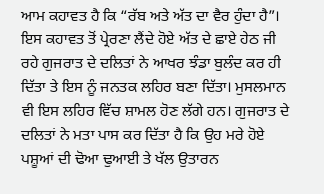ਆਮ ਕਹਾਵਤ ਹੈ ਕਿ “ਰੱਬ ਅਤੇ ਅੱਤ ਦਾ ਵੈਰ ਹੁੰਦਾ ਹੈ”। ਇਸ ਕਹਾਵਤ ਤੋਂ ਪ੍ਰੇਰਣਾ ਲੈਂਦੇ ਹੋਏ ਅੱਤ ਦੇ ਛਾਏ ਹੇਠ ਜੀ ਰਹੇ ਗੁਜਰਾਤ ਦੇ ਦਲਿਤਾਂ ਨੇ ਆਖਰ ਝੰਡਾ ਬੁਲੰਦ ਕਰ ਹੀ ਦਿੱਤਾ ਤੇ ਇਸ ਨੂੰ ਜਨਤਕ ਲਹਿਰ ਬਣਾ ਦਿੱਤਾ। ਮੁਸਲਮਾਨ ਵੀ ਇਸ ਲਹਿਰ ਵਿੱਚ ਸ਼ਾਮਲ ਹੋਣ ਲੱਗੇ ਹਨ। ਗੁਜਰਾਤ ਦੇ ਦਲਿਤਾਂ ਨੇ ਮਤਾ ਪਾਸ ਕਰ ਦਿੱਤਾ ਹੈ ਕਿ ਉਹ ਮਰੇ ਹੋਏ ਪਸ਼ੂਆਂ ਦੀ ਢੋਆ ਢੁਆਈ ਤੇ ਖੱਲ ਉਤਾਰਨ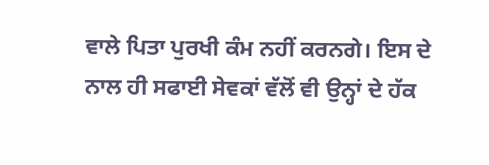ਵਾਲੇ ਪਿਤਾ ਪੁਰਖੀ ਕੰਮ ਨਹੀਂ ਕਰਨਗੇ। ਇਸ ਦੇ ਨਾਲ ਹੀ ਸਫਾਈ ਸੇਵਕਾਂ ਵੱਲੋਂ ਵੀ ਉਨ੍ਹਾਂ ਦੇ ਹੱਕ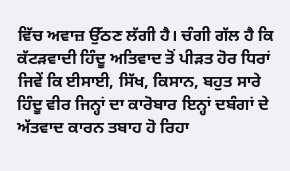ਵਿੱਚ ਅਵਾਜ਼ ਉੱਠਣ ਲੱਗੀ ਹੈ। ਚੰਗੀ ਗੱਲ ਹੈ ਕਿ ਕੱਟੜਵਾਦੀ ਹਿੰਦੂ ਅਤਿਵਾਦ ਤੋਂ ਪੀੜਤ ਹੋਰ ਧਿਰਾਂ ਜਿਵੇਂ ਕਿ ਈਸਾਈ, ਸਿੱਖ, ਕਿਸਾਨ, ਬਹੁਤ ਸਾਰੇ ਹਿੰਦੂ ਵੀਰ ਜਿਨ੍ਹਾਂ ਦਾ ਕਾਰੋਬਾਰ ਇਨ੍ਹਾਂ ਦਬੰਗਾਂ ਦੇ ਅੱਤਵਾਦ ਕਾਰਨ ਤਬਾਹ ਹੋ ਰਿਹਾ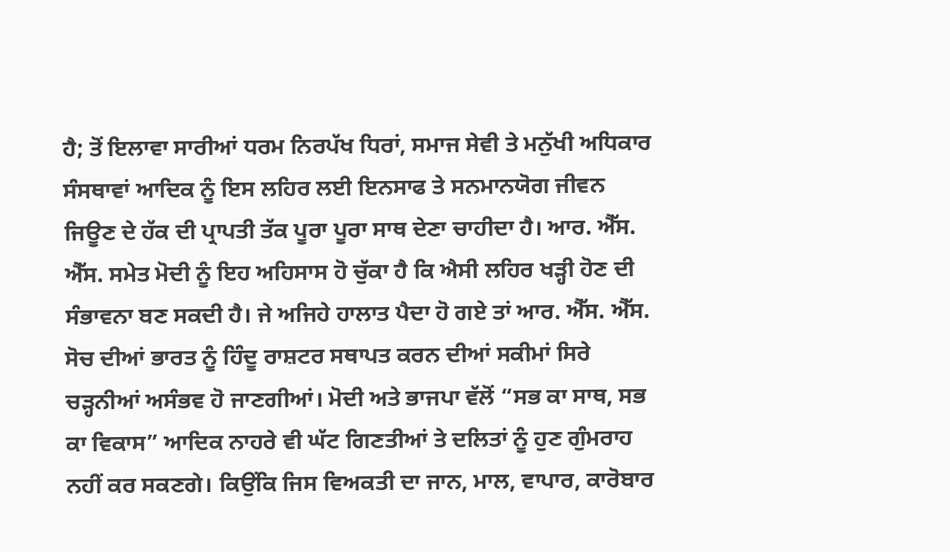ਹੈ; ਤੋਂ ਇਲਾਵਾ ਸਾਰੀਆਂ ਧਰਮ ਨਿਰਪੱਖ ਧਿਰਾਂ, ਸਮਾਜ ਸੇਵੀ ਤੇ ਮਨੁੱਖੀ ਅਧਿਕਾਰ ਸੰਸਥਾਵਾਂ ਆਦਿਕ ਨੂੰ ਇਸ ਲਹਿਰ ਲਈ ਇਨਸਾਫ ਤੇ ਸਨਮਾਨਯੋਗ ਜੀਵਨ ਜਿਊਣ ਦੇ ਹੱਕ ਦੀ ਪ੍ਰਾਪਤੀ ਤੱਕ ਪੂਰਾ ਪੂਰਾ ਸਾਥ ਦੇਣਾ ਚਾਹੀਦਾ ਹੈ। ਆਰ. ਐੱਸ. ਐੱਸ. ਸਮੇਤ ਮੋਦੀ ਨੂੰ ਇਹ ਅਹਿਸਾਸ ਹੋ ਚੁੱਕਾ ਹੈ ਕਿ ਐਸੀ ਲਹਿਰ ਖੜ੍ਹੀ ਹੋਣ ਦੀ ਸੰਭਾਵਨਾ ਬਣ ਸਕਦੀ ਹੈ। ਜੇ ਅਜਿਹੇ ਹਾਲਾਤ ਪੈਦਾ ਹੋ ਗਏ ਤਾਂ ਆਰ. ਐੱਸ. ਐੱਸ. ਸੋਚ ਦੀਆਂ ਭਾਰਤ ਨੂੰ ਹਿੰਦੂ ਰਾਸ਼ਟਰ ਸਥਾਪਤ ਕਰਨ ਦੀਆਂ ਸਕੀਮਾਂ ਸਿਰੇ ਚੜ੍ਹਨੀਆਂ ਅਸੰਭਵ ਹੋ ਜਾਣਗੀਆਂ। ਮੋਦੀ ਅਤੇ ਭਾਜਪਾ ਵੱਲੋਂ “ਸਭ ਕਾ ਸਾਥ, ਸਭ ਕਾ ਵਿਕਾਸ” ਆਦਿਕ ਨਾਹਰੇ ਵੀ ਘੱਟ ਗਿਣਤੀਆਂ ਤੇ ਦਲਿਤਾਂ ਨੂੰ ਹੁਣ ਗੁੰਮਰਾਹ ਨਹੀਂ ਕਰ ਸਕਣਗੇ। ਕਿਉਂਕਿ ਜਿਸ ਵਿਅਕਤੀ ਦਾ ਜਾਨ, ਮਾਲ, ਵਾਪਾਰ, ਕਾਰੋਬਾਰ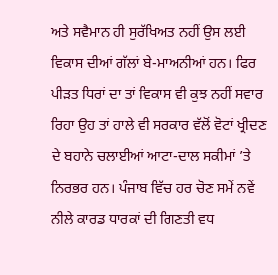ਅਤੇ ਸਵੈਮਾਨ ਹੀ ਸੁਰੱਖਿਅਤ ਨਹੀਂ ਉਸ ਲਈ ਵਿਕਾਸ ਦੀਆਂ ਗੱਲਾਂ ਬੇ-ਮਾਅਨੀਆਂ ਹਨ। ਫਿਰ ਪੀੜਤ ਧਿਰਾਂ ਦਾ ਤਾਂ ਵਿਕਾਸ ਵੀ ਕੁਝ ਨਹੀਂ ਸਵਾਰ ਰਿਹਾ ਉਹ ਤਾਂ ਹਾਲੇ ਵੀ ਸਰਕਾਰ ਵੱਲੋਂ ਵੋਟਾਂ ਖ੍ਰੀਦਣ ਦੇ ਬਹਾਨੇ ਚਲਾਈਆਂ ਆਟਾ-ਦਾਲ ਸਕੀਮਾਂ ’ਤੇ ਨਿਰਭਰ ਹਨ। ਪੰਜਾਬ ਵਿੱਚ ਹਰ ਚੋਣ ਸਮੇਂ ਨਵੇਂ ਨੀਲੇ ਕਾਰਡ ਧਾਰਕਾਂ ਦੀ ਗਿਣਤੀ ਵਧ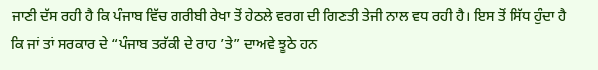ਜਾਣੀ ਦੱਸ ਰਹੀ ਹੈ ਕਿ ਪੰਜਾਬ ਵਿੱਚ ਗਰੀਬੀ ਰੇਖਾ ਤੋਂ ਹੇਠਲੇ ਵਰਗ ਦੀ ਗਿਣਤੀ ਤੇਜੀ ਨਾਲ ਵਧ ਰਹੀ ਹੈ। ਇਸ ਤੋਂ ਸਿੱਧ ਹੁੰਦਾ ਹੈ ਕਿ ਜਾਂ ਤਾਂ ਸਰਕਾਰ ਦੇ “ਪੰਜਾਬ ਤਰੱਕੀ ਦੇ ਰਾਹ ’ਤੇ” ਦਾਅਵੇ ਝੂਠੇ ਹਨ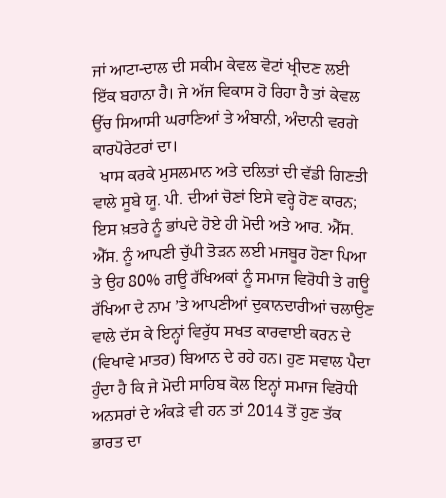ਜਾਂ ਆਟਾ-ਦਾਲ ਦੀ ਸਕੀਮ ਕੇਵਲ ਵੋਟਾਂ ਖ੍ਰੀਦਣ ਲਈ ਇੱਕ ਬਹਾਨਾ ਹੈ। ਜੇ ਅੱਜ ਵਿਕਾਸ ਹੋ ਰਿਹਾ ਹੈ ਤਾਂ ਕੇਵਲ ਉੱਚ ਸਿਆਸੀ ਘਰਾਣਿਆਂ ਤੇ ਅੰਬਾਨੀ, ਅੰਦਾਨੀ ਵਰਗੇ ਕਾਰਪੋਰੇਟਰਾਂ ਦਾ।
  ਖਾਸ ਕਰਕੇ ਮੁਸਲਮਾਨ ਅਤੇ ਦਲਿਤਾਂ ਦੀ ਵੱਡੀ ਗਿਣਤੀ ਵਾਲੇ ਸੂਬੇ ਯੂ. ਪੀ. ਦੀਆਂ ਚੋਣਾਂ ਇਸੇ ਵਰ੍ਹੇ ਹੋਣ ਕਾਰਨ; ਇਸ ਖ਼ਤਰੇ ਨੂੰ ਭਾਂਪਦੇ ਹੋਏ ਹੀ ਮੋਦੀ ਅਤੇ ਆਰ. ਐੱਸ. ਐੱਸ. ਨੂੰ ਆਪਣੀ ਚੁੱਪੀ ਤੋੜਨ ਲਈ ਮਜਬੂਰ ਹੋਣਾ ਪਿਆ ਤੇ ਉਹ 80% ਗਊ ਰੱਖਿਅਕਾਂ ਨੂੰ ਸਮਾਜ ਵਿਰੋਧੀ ਤੇ ਗਊ ਰੱਖਿਆ ਦੇ ਨਾਮ ’ਤੇ ਆਪਣੀਆਂ ਦੁਕਾਨਦਾਰੀਆਂ ਚਲਾਉਣ ਵਾਲੇ ਦੱਸ ਕੇ ਇਨ੍ਹਾਂ ਵਿਰੁੱਧ ਸਖਤ ਕਾਰਵਾਈ ਕਰਨ ਦੇ (ਵਿਖਾਵੇ ਮਾਤਰ) ਬਿਆਨ ਦੇ ਰਹੇ ਹਨ। ਹੁਣ ਸਵਾਲ ਪੈਦਾ ਹੁੰਦਾ ਹੈ ਕਿ ਜੇ ਮੋਦੀ ਸਾਹਿਬ ਕੋਲ ਇਨ੍ਹਾਂ ਸਮਾਜ ਵਿਰੋਧੀ ਅਨਸਰਾਂ ਦੇ ਅੰਕੜੇ ਵੀ ਹਨ ਤਾਂ 2014 ਤੋਂ ਹੁਣ ਤੱਕ ਭਾਰਤ ਦਾ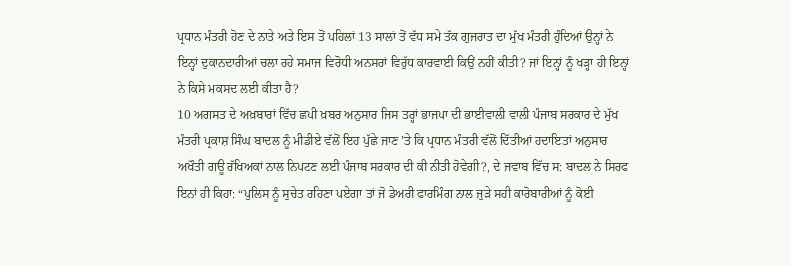ਪ੍ਰਧਾਨ ਮੰਤਰੀ ਹੋਣ ਦੇ ਨਾਤੇ ਅਤੇ ਇਸ ਤੋਂ ਪਹਿਲਾਂ 13 ਸਾਲਾਂ ਤੋਂ ਵੱਧ ਸਮੇ ਤੱਕ ਗੁਜਰਾਤ ਦਾ ਮੁੱਖ ਮੰਤਰੀ ਹੁੰਦਿਆਂ ਉਨ੍ਹਾਂ ਨੇ ਇਨ੍ਹਾਂ ਦੁਕਾਨਦਾਰੀਆਂ ਚਲਾ ਰਹੇ ਸਮਾਜ ਵਿਰੋਧੀ ਅਨਸਰਾਂ ਵਿਰੁੱਧ ਕਾਰਵਾਈ ਕਿਉਂ ਨਹੀਂ ਕੀਤੀ? ਜਾਂ ਇਨ੍ਹਾਂ ਨੂੰ ਖੜ੍ਹਾ ਹੀ ਇਨ੍ਹਾਂ ਨੇ ਕਿਸੇ ਮਕਸਦ ਲਈ ਕੀਤਾ ਹੈ?
10 ਅਗਸਤ ਦੇ ਅਖ਼ਬਾਰਾਂ ਵਿੱਚ ਛਪੀ ਖ਼ਬਰ ਅਨੁਸਾਰ ਜਿਸ ਤਰ੍ਹਾਂ ਭਾਜਪਾ ਦੀ ਭਾਈਵਾਲੀ ਵਾਲੀ ਪੰਜਾਬ ਸਰਕਾਰ ਦੇ ਮੁੱਖ ਮੰਤਰੀ ਪ੍ਰਕਾਸ਼ ਸਿੰਘ ਬਾਦਲ ਨੂੰ ਮੀਡੀਏ ਵੱਲੋਂ ਇਹ ਪੁੱਛੇ ਜਾਣ ’ਤੇ ਕਿ ਪ੍ਰਧਾਨ ਮੰਤਰੀ ਵੱਲੋਂ ਦਿੱਤੀਆਂ ਹਦਾਇਤਾਂ ਅਨੁਸਾਰ ਅਖੌਤੀ ਗਊ ਰੱਖਿਅਕਾਂ ਨਾਲ ਨਿਪਟਣ ਲਈ ਪੰਜਾਬ ਸਰਕਾਰ ਦੀ ਕੀ ਨੀਤੀ ਹੋਵੇਗੀ?, ਦੇ ਜਵਾਬ ਵਿੱਚ ਸ: ਬਾਦਲ ਨੇ ਸਿਰਫ ਇਨਾਂ ਹੀ ਕਿਹਾ: “ਪੁਲਿਸ ਨੂੰ ਸੁਚੇਤ ਰਹਿਣਾ ਪਏਗਾ ਤਾਂ ਜੋ ਡੇਅਰੀ ਫਾਰਮਿੰਗ ਨਾਲ ਜੁੜੇ ਸਹੀ ਕਾਰੋਬਾਰੀਆਂ ਨੂੰ ਕੋਈ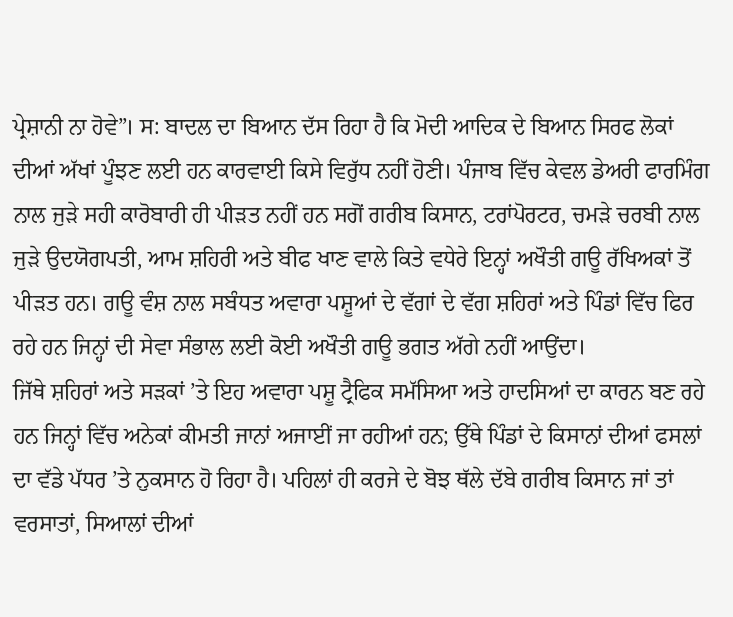ਪ੍ਰੇਸ਼ਾਨੀ ਨਾ ਹੋਵੇ”। ਸ: ਬਾਦਲ ਦਾ ਬਿਆਨ ਦੱਸ ਰਿਹਾ ਹੈ ਕਿ ਮੋਦੀ ਆਦਿਕ ਦੇ ਬਿਆਨ ਸਿਰਫ ਲੋਕਾਂ ਦੀਆਂ ਅੱਖਾਂ ਪੂੰਝਣ ਲਈ ਹਨ ਕਾਰਵਾਈ ਕਿਸੇ ਵਿਰੁੱਧ ਨਹੀਂ ਹੋਣੀ। ਪੰਜਾਬ ਵਿੱਚ ਕੇਵਲ ਡੇਅਰੀ ਫਾਰਮਿੰਗ ਨਾਲ ਜੁੜੇ ਸਹੀ ਕਾਰੋਬਾਰੀ ਹੀ ਪੀੜਤ ਨਹੀਂ ਹਨ ਸਗੋਂ ਗਰੀਬ ਕਿਸਾਨ, ਟਰਾਂਪੋਰਟਰ, ਚਮੜੇ ਚਰਬੀ ਨਾਲ ਜੁੜੇ ਉਦਯੋਗਪਤੀ, ਆਮ ਸ਼ਹਿਰੀ ਅਤੇ ਬੀਫ ਖਾਣ ਵਾਲੇ ਕਿਤੇ ਵਧੇਰੇ ਇਨ੍ਹਾਂ ਅਖੌਤੀ ਗਊ ਰੱਖਿਅਕਾਂ ਤੋਂ ਪੀੜਤ ਹਨ। ਗਊ ਵੰਸ਼ ਨਾਲ ਸਬੰਧਤ ਅਵਾਰਾ ਪਸ਼ੂਆਂ ਦੇ ਵੱਗਾਂ ਦੇ ਵੱਗ ਸ਼ਹਿਰਾਂ ਅਤੇ ਪਿੰਡਾਂ ਵਿੱਚ ਫਿਰ ਰਹੇ ਹਨ ਜਿਨ੍ਹਾਂ ਦੀ ਸੇਵਾ ਸੰਭਾਲ ਲਈ ਕੋਈ ਅਖੌਤੀ ਗਊ ਭਗਤ ਅੱਗੇ ਨਹੀਂ ਆਉਂਦਾ।
ਜਿੱਥੇ ਸ਼ਹਿਰਾਂ ਅਤੇ ਸੜਕਾਂ ’ਤੇ ਇਹ ਅਵਾਰਾ ਪਸ਼ੂ ਟ੍ਰੈਫਿਕ ਸਮੱਸਿਆ ਅਤੇ ਹਾਦਸਿਆਂ ਦਾ ਕਾਰਨ ਬਣ ਰਹੇ ਹਨ ਜਿਨ੍ਹਾਂ ਵਿੱਚ ਅਨੇਕਾਂ ਕੀਮਤੀ ਜਾਨਾਂ ਅਜਾਈਂ ਜਾ ਰਹੀਆਂ ਹਨ; ਉੱਥੇ ਪਿੰਡਾਂ ਦੇ ਕਿਸਾਨਾਂ ਦੀਆਂ ਫਸਲਾਂ ਦਾ ਵੱਡੇ ਪੱਧਰ ’ਤੇ ਨੁਕਸਾਨ ਹੋ ਰਿਹਾ ਹੈ। ਪਹਿਲਾਂ ਹੀ ਕਰਜੇ ਦੇ ਬੋਝ ਥੱਲੇ ਦੱਬੇ ਗਰੀਬ ਕਿਸਾਨ ਜਾਂ ਤਾਂ ਵਰਸਾਤਾਂ, ਸਿਆਲਾਂ ਦੀਆਂ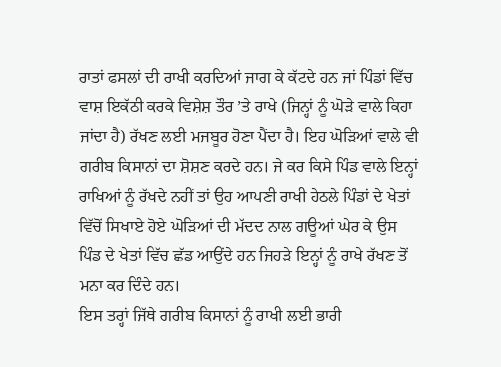ਰਾਤਾਂ ਫਸਲਾਂ ਦੀ ਰਾਖੀ ਕਰਦਿਆਂ ਜਾਗ ਕੇ ਕੱਟਦੇ ਹਨ ਜਾਂ ਪਿੰਡਾਂ ਵਿੱਚ ਵਾਸ਼ ਇਕੱਠੀ ਕਰਕੇ ਵਿਸ਼ੇਸ਼ ਤੌਰ ’ਤੇ ਰਾਖੇ (ਜਿਨ੍ਹਾਂ ਨੂੰ ਘੋੜੇ ਵਾਲੇ ਕਿਹਾ ਜਾਂਦਾ ਹੈ) ਰੱਖਣ ਲਈ ਮਜਬੂਰ ਹੋਣਾ ਪੈਂਦਾ ਹੈ। ਇਹ ਘੋੜਿਆਂ ਵਾਲੇ ਵੀ ਗਰੀਬ ਕਿਸਾਨਾਂ ਦਾ ਸ਼ੋਸ਼ਣ ਕਰਦੇ ਹਨ। ਜੇ ਕਰ ਕਿਸੇ ਪਿੰਡ ਵਾਲੇ ਇਨ੍ਹਾਂ ਰਾਖਿਆਂ ਨੂੰ ਰੱਖਦੇ ਨਹੀਂ ਤਾਂ ਉਹ ਆਪਣੀ ਰਾਖੀ ਹੇਠਲੇ ਪਿੰਡਾਂ ਦੇ ਖੇਤਾਂ ਵਿੱਚੋਂ ਸਿਖਾਏ ਹੋਏ ਘੋੜਿਆਂ ਦੀ ਮੱਦਦ ਨਾਲ ਗਊਆਂ ਘੇਰ ਕੇ ਉਸ ਪਿੰਡ ਦੇ ਖੇਤਾਂ ਵਿੱਚ ਛੱਡ ਆਉਂਦੇ ਹਨ ਜਿਹੜੇ ਇਨ੍ਹਾਂ ਨੂੰ ਰਾਖੇ ਰੱਖਣ ਤੋਂ ਮਨਾ ਕਰ ਦਿੰਦੇ ਹਨ।
ਇਸ ਤਰ੍ਹਾਂ ਜਿੱਥੇ ਗਰੀਬ ਕਿਸਾਨਾਂ ਨੂੰ ਰਾਖੀ ਲਈ ਭਾਰੀ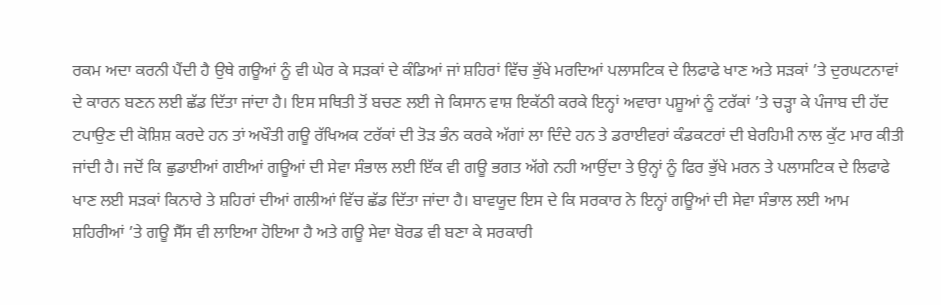ਰਕਮ ਅਦਾ ਕਰਨੀ ਪੈਂਦੀ ਹੈ ਉਥੇ ਗਊਆਂ ਨੂੰ ਵੀ ਘੇਰ ਕੇ ਸੜਕਾਂ ਦੇ ਕੰਡਿਆਂ ਜਾਂ ਸ਼ਹਿਰਾਂ ਵਿੱਚ ਭੁੱਖੇ ਮਰਦਿਆਂ ਪਲਾਸਟਿਕ ਦੇ ਲਿਫਾਫੇ ਖਾਣ ਅਤੇ ਸੜਕਾਂ ’ਤੇ ਦੁਰਘਟਨਾਵਾਂ ਦੇ ਕਾਰਨ ਬਣਨ ਲਈ ਛੱਡ ਦਿੱਤਾ ਜਾਂਦਾ ਹੈ। ਇਸ ਸਥਿਤੀ ਤੋਂ ਬਚਣ ਲਈ ਜੇ ਕਿਸਾਨ ਵਾਸ਼ ਇਕੱਠੀ ਕਰਕੇ ਇਨ੍ਹਾਂ ਅਵਾਰਾ ਪਸ਼ੂਆਂ ਨੂੰ ਟਰੱਕਾਂ ’ਤੇ ਚੜ੍ਹਾ ਕੇ ਪੰਜਾਬ ਦੀ ਹੱਦ ਟਪਾਉਣ ਦੀ ਕੋਸ਼ਿਸ਼ ਕਰਦੇ ਹਨ ਤਾਂ ਅਖੌਤੀ ਗਊ ਰੱਖਿਅਕ ਟਰੱਕਾਂ ਦੀ ਤੋੜ ਭੰਨ ਕਰਕੇ ਅੱਗਾਂ ਲਾ ਦਿੰਦੇ ਹਨ ਤੇ ਡਰਾਈਵਰਾਂ ਕੰਡਕਟਰਾਂ ਦੀ ਬੇਰਹਿਮੀ ਨਾਲ ਕੁੱਟ ਮਾਰ ਕੀਤੀ ਜਾਂਦੀ ਹੈ। ਜਦੋਂ ਕਿ ਛੁਡਾਈਆਂ ਗਈਆਂ ਗਊਆਂ ਦੀ ਸੇਵਾ ਸੰਭਾਲ ਲਈ ਇੱਕ ਵੀ ਗਊ ਭਗਤ ਅੱਗੇ ਨਹੀ ਆਉਂਦਾ ਤੇ ਉਨ੍ਹਾਂ ਨੂੰ ਫਿਰ ਭੁੱਖੇ ਮਰਨ ਤੇ ਪਲਾਸਟਿਕ ਦੇ ਲਿਫਾਫੇ ਖਾਣ ਲਈ ਸੜਕਾਂ ਕਿਨਾਰੇ ਤੇ ਸ਼ਹਿਰਾਂ ਦੀਆਂ ਗਲੀਆਂ ਵਿੱਚ ਛੱਡ ਦਿੱਤਾ ਜਾਂਦਾ ਹੈ। ਬਾਵਯੂਦ ਇਸ ਦੇ ਕਿ ਸਰਕਾਰ ਨੇ ਇਨ੍ਹਾਂ ਗਊਆਂ ਦੀ ਸੇਵਾ ਸੰਭਾਲ ਲਈ ਆਮ ਸ਼ਹਿਰੀਆਂ ’ਤੇ ਗਊ ਸੈੱਸ ਵੀ ਲਾਇਆ ਹੋਇਆ ਹੈ ਅਤੇ ਗਊ ਸੇਵਾ ਬੋਰਡ ਵੀ ਬਣਾ ਕੇ ਸਰਕਾਰੀ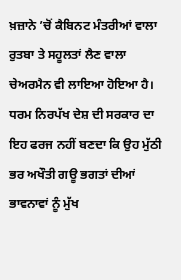ਖ਼ਜ਼ਾਨੇ ’ਚੋਂ ਕੈਬਿਨਟ ਮੰਤਰੀਆਂ ਵਾਲਾ ਰੁਤਬਾ ਤੇ ਸਹੂਲਤਾਂ ਲੈਣ ਵਾਲਾ ਚੇਅਰਮੈਨ ਵੀ ਲਾਇਆ ਹੋਇਆ ਹੈ।
ਧਰਮ ਨਿਰਪੱਖ ਦੇਸ਼ ਦੀ ਸਰਕਾਰ ਦਾ ਇਹ ਫਰਜ ਨਹੀਂ ਬਣਦਾ ਕਿ ਉਹ ਮੁੱਠੀ ਭਰ ਅਖੌਤੀ ਗਊ ਭਗਤਾਂ ਦੀਆਂ ਭਾਵਨਾਵਾਂ ਨੂੰ ਮੁੱਖ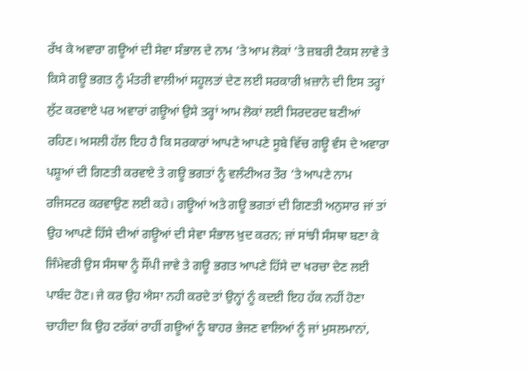ਰੱਖ ਕੇ ਅਵਾਰਾ ਗਊਆਂ ਦੀ ਸੇਵਾ ਸੰਭਾਲ ਦੇ ਨਾਮ ’ਤੇ ਆਮ ਲੋਕਾਂ ’ਤੇ ਜ਼ਬਰੀ ਟੈਕਸ ਲਾਵੇ ਤੇ ਕਿਸੇ ਗਊ ਭਗਤ ਨੂੰ ਮੰਤਰੀ ਵਾਲੀਆਂ ਸਹੂਲਤਾਂ ਦੇਣ ਲਈ ਸਰਕਾਰੀ ਖ਼ਜ਼ਾਨੇ ਦੀ ਇਸ ਤਰ੍ਹਾਂ ਲੁੱਟ ਕਰਵਾਏ ਪਰ ਅਵਾਰਾਂ ਗਊਆਂ ਉਸੇ ਤਰ੍ਹਾਂ ਆਮ ਲੋਕਾਂ ਲਈ ਸਿਰਦਰਦ ਬਣੀਆਂ ਰਹਿਣ। ਅਸਲੀ ਹੱਲ ਇਹ ਹੈ ਕਿ ਸਰਕਾਰਾਂ ਆਪਣੇ ਆਪਣੇ ਸੂਬੇ ਵਿੱਚ ਗਊ ਵੰਸ ਦੇ ਅਵਾਰਾ ਪਸ਼ੂਆਂ ਦੀ ਗਿਣਤੀ ਕਰਵਾਏ ਤੇ ਗਊ ਭਗਤਾਂ ਨੂੰ ਵਲੰਟੀਅਰ ਤੌਰ ’ਤੇ ਆਪਣੇ ਨਾਮ ਰਜਿਸਟਰ ਕਰਵਾਉਣ ਲਈ ਕਹੇ। ਗਊਆਂ ਅਤੇ ਗਊ ਭਗਤਾਂ ਦੀ ਗਿਣਤੀ ਅਨੁਸਾਰ ਜਾਂ ਤਾਂ ਉਹ ਆਪਣੇ ਹਿੱਸੇ ਦੀਆਂ ਗਊਆਂ ਦੀ ਸੇਵਾ ਸੰਭਾਲ ਖ਼ੁਦ ਕਰਨ; ਜਾਂ ਸਾਂਝੀ ਸੰਸਥਾ ਬਣਾ ਕੇ ਜਿੰਮੇਵਰੀ ਉਸ ਸੰਸਥਾ ਨੂੰ ਸੌਂਪੀ ਜਾਵੇ ਤੇ ਗਊ ਭਗਤ ਆਪਣੇ ਹਿੱਸੇ ਦਾ ਖਰਚਾ ਦੇਣ ਲਈ ਪਾਬੰਦ ਹੋਣ। ਜੇ ਕਰ ਉਹ ਐਸਾ ਨਹੀ ਕਰਦੇ ਤਾਂ ਉਨ੍ਹਾਂ ਨੂੰ ਕਦਈ ਇਹ ਹੱਕ ਨਹੀਂ ਹੋਣਾ ਚਾਹੀਦਾ ਕਿ ਉਹ ਟਰੱਕਾਂ ਰਾਹੀਂ ਗਊਆਂ ਨੂੰ ਬਾਹਰ ਭੇਜਣ ਵਾਲਿਆਂ ਨੂੰ ਜਾਂ ਮੁਸਲਮਾਨਾਂ,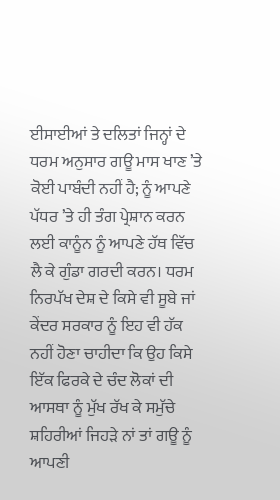ਈਸਾਈਆਂ ਤੇ ਦਲਿਤਾਂ ਜਿਨ੍ਹਾਂ ਦੇ ਧਰਮ ਅਨੁਸਾਰ ਗਊ ਮਾਸ ਖਾਣ ’ਤੇ ਕੋਈ ਪਾਬੰਦੀ ਨਹੀਂ ਹੈ; ਨੂੰ ਆਪਣੇ ਪੱਧਰ ’ਤੇ ਹੀ ਤੰਗ ਪ੍ਰੇਸ਼ਾਨ ਕਰਨ ਲਈ ਕਾਨੂੰਨ ਨੂੰ ਆਪਣੇ ਹੱਥ ਵਿੱਚ ਲੈ ਕੇ ਗੁੰਡਾ ਗਰਦੀ ਕਰਨ। ਧਰਮ ਨਿਰਪੱਖ ਦੇਸ਼ ਦੇ ਕਿਸੇ ਵੀ ਸੂਬੇ ਜਾਂ ਕੇਂਦਰ ਸਰਕਾਰ ਨੂੰ ਇਹ ਵੀ ਹੱਕ ਨਹੀਂ ਹੋਣਾ ਚਾਹੀਦਾ ਕਿ ਉਹ ਕਿਸੇ ਇੱਕ ਫਿਰਕੇ ਦੇ ਚੰਦ ਲੋਕਾਂ ਦੀ ਆਸਥਾ ਨੂੰ ਮੁੱਖ ਰੱਖ ਕੇ ਸਮੁੱਚੇ ਸ਼ਹਿਰੀਆਂ ਜਿਹੜੇ ਨਾਂ ਤਾਂ ਗਊ ਨੂੰ ਆਪਣੀ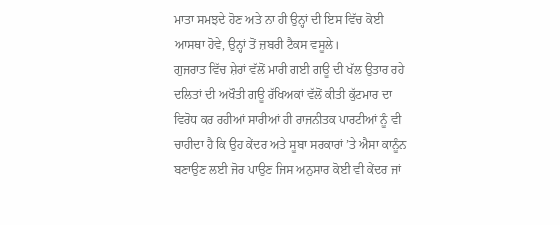ਮਾਤਾ ਸਮਝਦੇ ਹੋਣ ਅਤੇ ਨਾ ਹੀ ਉਨ੍ਹਾਂ ਦੀ ਇਸ ਵਿੱਚ ਕੋਈ ਆਸਥਾ ਹੋਵੇ, ਉਨ੍ਹਾਂ ਤੋਂ ਜ਼ਬਰੀ ਟੈਕਸ ਵਸੂਲੇ।
ਗੁਜਰਾਤ ਵਿੱਚ ਸ਼ੇਰਾਂ ਵੱਲੋਂ ਮਾਰੀ ਗਈ ਗਊ ਦੀ ਖੱਲ ਉਤਾਰ ਰਹੇ ਦਲਿਤਾਂ ਦੀ ਅਖੌਤੀ ਗਊ ਰੱਖਿਅਕਾਂ ਵੱਲੋਂ ਕੀਤੀ ਕੁੱਟਮਾਰ ਦਾ ਵਿਰੋਧ ਕਰ ਰਹੀਆਂ ਸਾਰੀਆਂ ਹੀ ਰਾਜਨੀਤਕ ਪਾਰਟੀਆਂ ਨੂੰ ਵੀ ਚਾਹੀਦਾ ਹੈ ਕਿ ਉਹ ਕੇਂਦਰ ਅਤੇ ਸੂਬਾ ਸਰਕਾਰਾਂ ’ਤੇ ਐਸਾ ਕਾਨੂੰਨ ਬਣਾਉਣ ਲਈ ਜੋਰ ਪਾਉਣ ਜਿਸ ਅਨੁਸਾਰ ਕੋਈ ਵੀ ਕੇਂਦਰ ਜਾਂ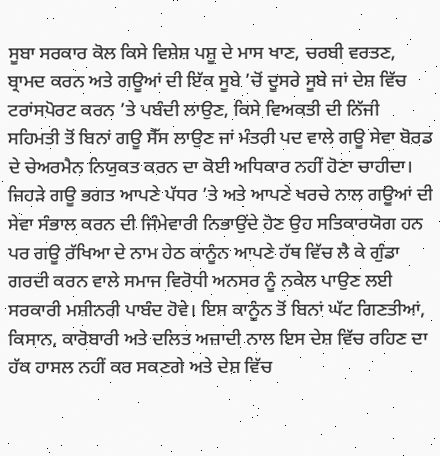ਸੂਬਾ ਸਰਕਾਰ ਕੋਲ ਕਿਸੇ ਵਿਸ਼ੇਸ਼ ਪਸ਼ੂ ਦੇ ਮਾਸ ਖਾਣ, ਚਰਬੀ ਵਰਤਣ, ਬ੍ਰਾਮਦ ਕਰਨ ਅਤੇ ਗਊਆਂ ਦੀ ਇੱਕ ਸੂਬੇ ’ਚੋਂ ਦੂਸਰੇ ਸੂਬੇ ਜਾਂ ਦੇਸ਼ ਵਿੱਚ ਟਰਾਂਸਪੋਰਟ ਕਰਨ ’ਤੇ ਪਬੰਦੀ ਲਾਉਣ, ਕਿਸੇ ਵਿਅਕਤੀ ਦੀ ਨਿੱਜੀ ਸਹਿਮਤੀ ਤੋਂ ਬਿਨਾਂ ਗਊ ਸੈੱਸ ਲਾਉਣ ਜਾਂ ਮੰਤਰੀ ਪਦ ਵਾਲੇ ਗਊ ਸੇਵਾ ਬੋਰਡ ਦੇ ਚੇਅਰਮੈਨ ਨਿਯੁਕਤ ਕਰਨ ਦਾ ਕੋਈ ਅਧਿਕਾਰ ਨਹੀਂ ਹੋਣਾ ਚਾਹੀਦਾ।
ਜਿਹੜੇ ਗਊ ਭਗਤ ਆਪਣੇ ਪੱਧਰ ’ਤੇ ਅਤੇ ਆਪਣੇ ਖਰਚੇ ਨਾਲ ਗਊਆਂ ਦੀ ਸੇਵਾ ਸੰਭਾਲ ਕਰਨ ਦੀ ਜਿੰਮੇਵਾਰੀ ਨਿਭਾਉਂਦੇ ਹੋਣ ਉਹ ਸਤਿਕਾਰਯੋਗ ਹਨ ਪਰ ਗਊ ਰੱਖਿਆ ਦੇ ਨਾਮ ਹੇਠ ਕਾਨੂੰਨ ਆਪਣੇ ਹੱਥ ਵਿੱਚ ਲੈ ਕੇ ਗੁੰਡਾ ਗਰਦੀ ਕਰਨ ਵਾਲੇ ਸਮਾਜ ਵਿਰੋਧੀ ਅਨਸਰ ਨੂੰ ਨਕੇਲ ਪਾਉਣ ਲਈ ਸਰਕਾਰੀ ਮਸ਼ੀਨਰੀ ਪਾਬੰਦ ਹੋਵੇ। ਇਸ ਕਾਨੂੰਨ ਤੋਂ ਬਿਨਾਂ ਘੱਟ ਗਿਣਤੀਆਂ, ਕਿਸਾਨ, ਕਾਰੋਬਾਰੀ ਅਤੇ ਦਲਿਤ ਅਜ਼ਾਦੀ ਨਾਲ ਇਸ ਦੇਸ਼ ਵਿੱਚ ਰਹਿਣ ਦਾ ਹੱਕ ਹਾਸਲ ਨਹੀਂ ਕਰ ਸਕਣਗੇ ਅਤੇ ਦੇਸ਼ ਵਿੱਚ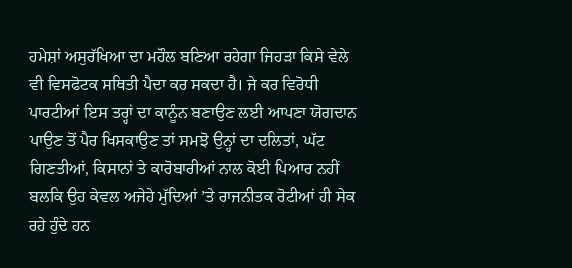ਹਮੇਸ਼ਾਂ ਅਸੁਰੱਖਿਆ ਦਾ ਮਹੌਲ ਬਣਿਆ ਰਹੇਗਾ ਜਿਹੜਾ ਕਿਸੇ ਵੇਲੇ ਵੀ ਵਿਸਫੋਟਕ ਸਥਿਤੀ ਪੈਦਾ ਕਰ ਸਕਦਾ ਹੈ। ਜੇ ਕਰ ਵਿਰੋਧੀ ਪਾਰਟੀਆਂ ਇਸ ਤਰ੍ਹਾਂ ਦਾ ਕਾਨੂੰਨ ਬਣਾਉਣ ਲਈ ਆਪਣਾ ਯੋਗਦਾਨ ਪਾਉਣ ਤੋਂ ਪੈਰ ਖਿਸਕਾਉਣ ਤਾਂ ਸਮਝੋ ਉਨ੍ਹਾਂ ਦਾ ਦਲਿਤਾਂ, ਘੱਟ ਗਿਣਤੀਆਂ, ਕਿਸਾਨਾਂ ਤੇ ਕਾਰੋਬਾਰੀਆਂ ਨਾਲ ਕੋਈ ਪਿਆਰ ਨਹੀਂ ਬਲਕਿ ਉਹ ਕੇਵਲ ਅਜੇਹੇ ਮੁੱਦਿਆਂ ’ਤੇ ਰਾਜਨੀਤਕ ਰੋਟੀਆਂ ਹੀ ਸੇਕ ਰਹੇ ਹੁੰਦੇ ਹਨ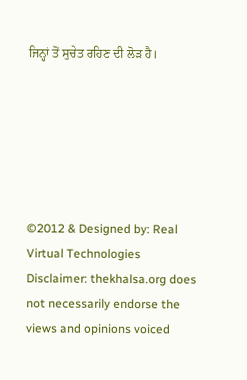ਜਿਨ੍ਹਾਂ ਤੋਂ ਸੁਚੇਤ ਰਹਿਣ ਦੀ ਲੋੜ ਹੈ।






©2012 & Designed by: Real Virtual Technologies
Disclaimer: thekhalsa.org does not necessarily endorse the views and opinions voiced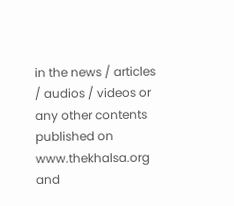in the news / articles / audios / videos or any other contents published on www.thekhalsa.org and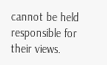cannot be held responsible for their views.